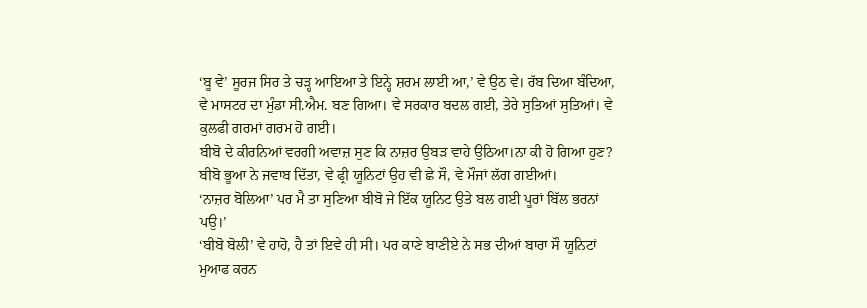‘ਬੂ ਵੇ’ ਸੂਰਜ ਸਿਰ ਤੇ ਚੜ੍ਹ ਆਇਆ ਤੇ ਇਨ੍ਹੇ ਸ਼ਰਮ ਲਾਈ ਆ,’ ਵੇ ਉਠ ਵੇ। ਰੱਬ ਦਿਆ ਬੰਦਿਆ, ਵੇ ਮਾਸਟਰ ਦਾ ਮੁੰਡਾ ਸੀ.ਐਮ. ਬਣ ਗਿਆ। ਵੇ ਸਰਕਾਰ ਬਦਲ ਗਈ, ਤੇਰੇ ਸੁਤਿਆਂ ਸੁਤਿਆਂ। ਵੇ ਕੁਲਫੀ ਗਰਮਾਂ ਗਰਮ ਹੋ ਗਈ।
ਬੀਬੋ ਦੇ ਕੀਰਨਿਆਂ ਵਰਗੀ ਅਵਾਜ਼ ਸੁਣ ਕਿ ਨਾਜ਼ਰ ਉਬੜ ਵਾਹੇ ਉਠਿਆ।ਨਾ ਕੀ ਹੋ ਗਿਆ ਹੁਣ?
ਬੀਬੋ ਭੂਆ ਨੇ ਜਵਾਬ ਦਿੱਤਾ, ਵੇ ਫ੍ਰੀ ਯੂਨਿਟਾਂ ਉਹ ਵੀ ਛੇ ਸੌ, ਵੇ ਮੌਜਾਂ ਲੱਗ ਗਈਆਂ।
‘ਨਾਜ਼ਰ ਬੋਲਿਆ’ ਪਰ ਮੈ ਤਾ ਸੁਣਿਆ ਬੀਬੋ ਜੇ ਇੱਕ ਯੂਨਿਟ ਉਤੇ ਬਲ ਗਈ ਪੂਰਾਂ ਬਿੱਲ ਭਰਨਾਂ ਪਉ।’
‘ਬੀਬੋ ਬੋਲੀ’ ਵੇ ਹਾਹੋ, ਹੈ ਤਾਂ ਇਵੇ ਹੀ ਸੀ। ਪਰ ਕਾਣੇ ਬਾਣੀਏ ਨੇ ਸਭ ਦੀਆਂ ਬਾਰਾ ਸੌ ਯੂਨਿਟਾਂ ਮੁਆਫ ਕਰਨ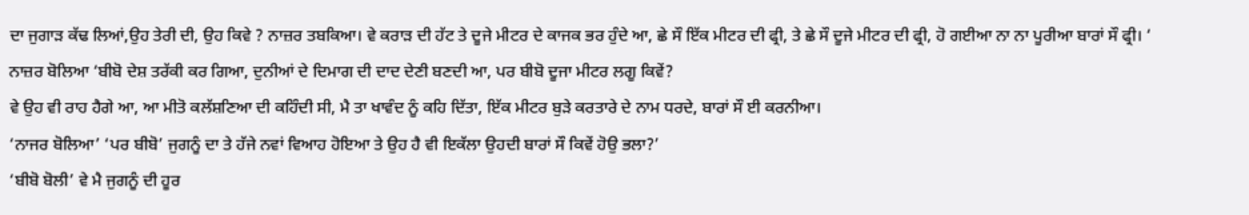ਦਾ ਜੁਗਾੜ ਕੱਢ ਲਿਆਂ,ਉਹ ਤੇਰੀ ਦੀ, ਉਹ ਕਿਵੇ ? ਨਾਜ਼ਰ ਤਬਕਿਆ। ਵੇ ਕਰਾੜ ਦੀ ਹੱਟ ਤੇ ਦੂਜੇ ਮੀਟਰ ਦੇ ਕਾਜਕ ਭਰ ਹੁੰਦੇ ਆ, ਛੇ ਸੌ ਇੱਕ ਮੀਟਰ ਦੀ ਫ੍ਰੀ, ਤੇ ਛੇ ਸੌ ਦੂਜੇ ਮੀਟਰ ਦੀ ਫ੍ਰੀ, ਹੋ ਗਈਆ ਨਾ ਨਾ ਪੂਰੀਆ ਬਾਰਾਂ ਸੌ ਫ੍ਰੀ। ‘
ਨਾਜ਼ਰ ਬੋਲਿਆ ‘ਬੀਬੋ ਦੇਸ਼ ਤਰੱਕੀ ਕਰ ਗਿਆ, ਦੁਨੀਆਂ ਦੇ ਦਿਮਾਗ ਦੀ ਦਾਦ ਦੇਣੀ ਬਣਦੀ ਆ, ਪਰ ਬੀਬੋ ਦੂਜਾ ਮੀਟਰ ਲਗੂ ਕਿਵੇਂ?
ਵੇ ਉਹ ਵੀ ਰਾਹ ਹੈਗੇ ਆ, ਆ ਮੀਤੋ ਕਲੱਸ਼ਣਿਆ ਦੀ ਕਹਿੰਦੀ ਸੀ, ਮੈ ਤਾ ਖਾਵੰਦ ਨੂੰ ਕਹਿ ਦਿੱਤਾ, ਇੱਕ ਮੀਟਰ ਬੁੜੇ ਕਰਤਾਰੇ ਦੇ ਨਾਮ ਧਰਦੇ, ਬਾਰਾਂ ਸੌ ਈ ਕਰਨੀਆ।
‘ਨਾਜਰ ਬੋਲਿਆ’ ‘ਪਰ ਬੀਬੋ’ ਜੁਗਨੂੰ ਦਾ ਤੇ ਹੱਜੇ ਨਵਾਂ ਵਿਆਹ ਹੋਇਆ ਤੇ ਉਹ ਹੈ ਵੀ ਇਕੱਲਾ ਉਹਦੀ ਬਾਰਾਂ ਸੌ ਕਿਵੇਂ ਹੋਉ ਭਲਾ?’
‘ਬੀਬੋ ਬੋਲੀ’ ਵੇ ਮੈ ਜੁਗਨੂੰ ਦੀ ਹੂਰ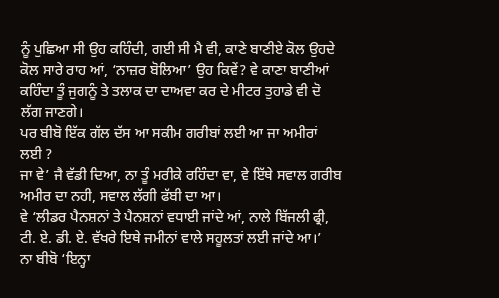ਨੂੰ ਪੁਛਿਆ ਸੀ ਉਹ ਕਹਿੰਦੀ, ਗਈ ਸੀ ਮੈ ਵੀ, ਕਾਣੇ ਬਾਣੀਏ ਕੋਲ ਉਹਦੇ ਕੋਲ ਸਾਰੇ ਰਾਹ ਆਂ, ‘ਨਾਜ਼ਰ ਬੋਲਿਆ’ ਉਹ ਕਿਵੇਂ? ਵੇ ਕਾਣਾ ਬਾਣੀਆਂ ਕਹਿੰਦਾ ਤੂੰ ਜੁਗਨੂੰ ਤੇ ਤਲਾਕ ਦਾ ਦਾਅਵਾ ਕਰ ਦੇ ਮੀਟਰ ਤੁਹਾਡੇ ਵੀ ਦੋ ਲੱਗ ਜਾਣਗੇ।
ਪਰ ਬੀਬੋ ਇੱਕ ਗੱਲ ਦੱਸ ਆ ਸਕੀਮ ਗਰੀਬਾਂ ਲਈ ਆ ਜਾ ਅਮੀਰਾਂ ਲਈ ?
ਜਾ ਵੇ’ ਜੈ ਵੱਡੀ ਦਿਆ, ਨਾ ਤੂੰ ਮਰੀਕੇ ਰਹਿੰਦਾ ਵਾ, ਵੇ ਇੱਥੇ ਸਵਾਲ ਗਰੀਬ ਅਮੀਰ ਦਾ ਨਹੀ, ਸਵਾਲ ਲੱਗੀ ਫੱਬੀ ਦਾ ਆ।
ਵੇ ‘ਲੀਡਰ ਪੈਨਸ਼ਨਾਂ ਤੇ ਪੈਨਸ਼ਨਾਂ ਵਧਾਈ ਜਾਂਦੇ ਆਂ, ਨਾਲੇ ਬਿੱਜਲੀ ਫ੍ਰੀ, ਟੀ. ਏ. ਡੀ. ਏ. ਵੱਖਰੇ ਇਥੇ ਜਮੀਨਾਂ ਵਾਲੇ ਸਹੂਲਤਾਂ ਲਈ ਜਾਂਦੇ ਆ।’
ਨਾ ਬੀਬੋ ‘ਇਨ੍ਹਾ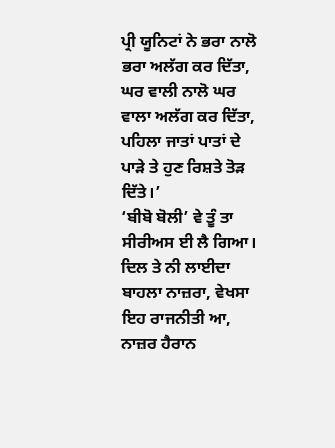ਪ੍ਰੀ ਯੂਨਿਟਾਂ ਨੇ ਭਰਾ ਨਾਲੋ ਭਰਾ ਅਲੱਗ ਕਰ ਦਿੱਤਾ, ਘਰ ਵਾਲੀ ਨਾਲੋ ਘਰ ਵਾਲਾ ਅਲੱਗ ਕਰ ਦਿੱਤਾ, ਪਹਿਲਾ ਜਾਤਾਂ ਪਾਤਾਂ ਦੇ ਪਾੜੇ ਤੇ ਹੁਣ ਰਿਸ਼ਤੇ ਤੋੜ ਦਿੱਤੇ।’
‘ਬੀਬੋ ਬੋਲੀ’ ਵੇ ਤੂੰ ਤਾ ਸੀਰੀਅਸ ਈ ਲੈ ਗਿਆ। ਦਿਲ ਤੇ ਨੀ ਲਾਈਦਾ ਬਾਹਲਾ ਨਾਜ਼ਰਾ, ਵੇਖਸਾ ਇਹ ਰਾਜਨੀਤੀ ਆ, ਨਾਜ਼ਰ ਹੈਰਾਨ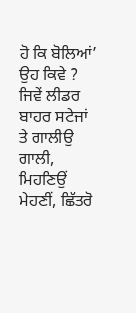ਹੋ ਕਿ ਬੋਲਿਆਂ’ ਉਹ ਕਿਵੇ ?
ਜਿਵੇਂ ਲੀਡਰ ਬਾਹਰ ਸਟੇਜਾਂ ਤੇ ਗਾਲੀਉ ਗਾਲੀ, ਮਿਹਣਿਉਂ ਮੇਹਣੀਂ, ਛਿੱਤਰੋ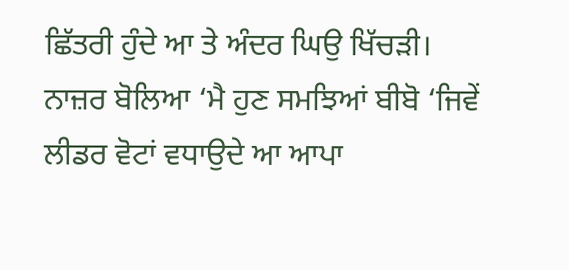ਛਿੱਤਰੀ ਹੁੰਦੇ ਆ ਤੇ ਅੰਦਰ ਘਿਉ ਖਿੱਚੜੀ।
ਨਾਜ਼ਰ ਬੋਲਿਆ ‘ਮੈ ਹੁਣ ਸਮਝਿਆਂ ਬੀਬੋ ‘ਜਿਵੇਂ ਲੀਡਰ ਵੋਟਾਂ ਵਧਾਉਦੇ ਆ ਆਪਾ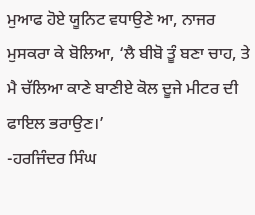ਮੁਆਫ ਹੋਏ ਯੂਨਿਟ ਵਧਾਉਣੇ ਆ, ਨਾਜਰ ਮੁਸਕਰਾ ਕੇ ਬੋਲਿਆ, ‘ਲੈ ਬੀਬੋ ਤੂੰ ਬਣਾ ਚਾਹ, ਤੇ ਮੈ ਚੱਲਿਆ ਕਾਣੇ ਬਾਣੀਏ ਕੋਲ ਦੂਜੇ ਮੀਟਰ ਦੀ ਫਾਇਲ ਭਰਾਉਣ।’
-ਹਰਜਿੰਦਰ ਸਿੰਘ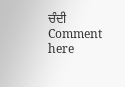ਚੰਦੀ
Comment here